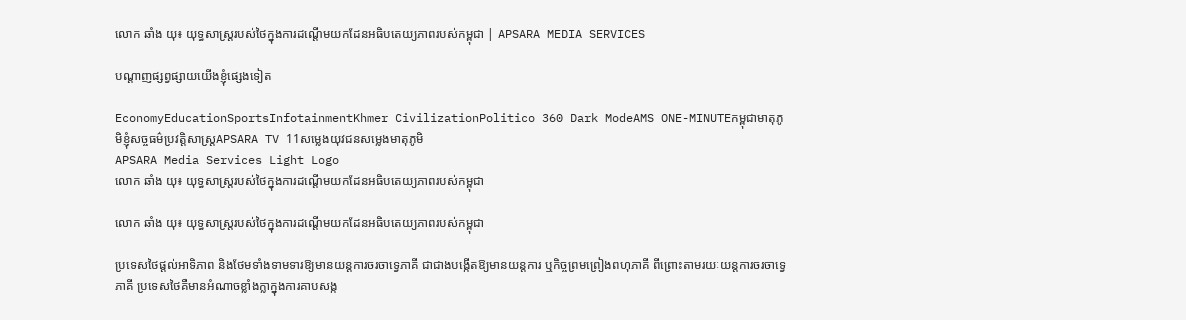លោក ឆាំង យុ៖ យុទ្ធសាស្រ្តរបស់ថៃក្នុងការដណ្ដើមយកដែនអធិបតេយ្យភាពរបស់កម្ពុជា | APSARA MEDIA SERVICES

បណ្ដាញផ្សព្វផ្សាយយើងខ្ញុំផ្សេងទៀត

EconomyEducationSportsInfotainmentKhmer CivilizationPolitico 360 Dark ModeAMS ONE-MINUTEកម្ពុជាមាតុភូមិខ្ញុំសច្ចធម៌ប្រវត្តិសាស្ត្រAPSARA TV 11សម្លេងយុវជនសម្លេងមាតុភូមិ
APSARA Media Services Light Logo
លោក ឆាំង យុ៖ យុទ្ធសាស្រ្តរបស់ថៃក្នុងការដណ្ដើមយកដែនអធិបតេយ្យភាពរបស់កម្ពុជា

លោក ឆាំង យុ៖ យុទ្ធសាស្រ្តរបស់ថៃក្នុងការដណ្ដើមយកដែនអធិបតេយ្យភាពរបស់កម្ពុជា

ប្រទេសថៃផ្តល់អាទិភាព និងថែមទាំងទាមទារឱ្យមានយន្តការចរចាទ្វេភាគី ជាជាងបង្កើតឱ្យមានយន្តការ ឬកិច្ចព្រមព្រៀងពហុភាគី ពីព្រោះតាមរយៈយន្តការចរចាទ្វេភាគី ប្រទេសថៃគឺមានអំណាចខ្លាំងក្លាក្នុងការគាបសង្ក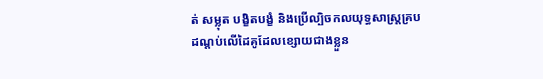ត់ សម្លុត បង្ខិតបង្ខំ និងប្រើល្បិចកលយុទ្ធសាស្ត្រគ្របដណ្ដប់លើដៃគូដែលខ្សោយជាងខ្លួន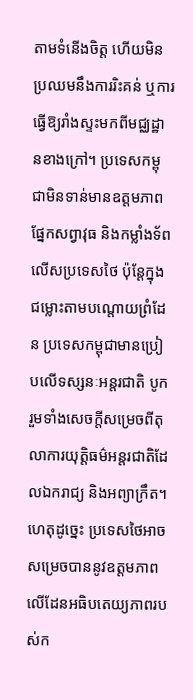តាមទំនើងចិត្ត ហើយមិនប្រឈមនឹងការរិះគន់ ឬការធ្វើឱ្យរាំងស្ទះមកពីមជ្ឈដ្ឋានខាងក្រៅ។ ប្រទេសកម្ពុជាមិនទាន់មានឧត្តមភាពផ្នែកសព្វាវុធ និងកម្លាំងទ័ពលើសប្រទេសថៃ ប៉ុន្តែក្នុងជម្លោះតាមបណ្តោយព្រំដែន ប្រទេសកម្ពុជាមានប្រៀបលើទស្សនៈអន្តរជាតិ បូករួមទាំងសេចក្តីសម្រេចពីតុលាការយុត្តិធម៌អន្តរជាតិដែលឯករាជ្យ និងអព្យាក្រឹត។ ហេតុដូច្នេះ ប្រទេសថៃអាចសម្រេចបាននូវឧត្តមភាពលើដែនអធិបតេយ្យភាពរបស់ក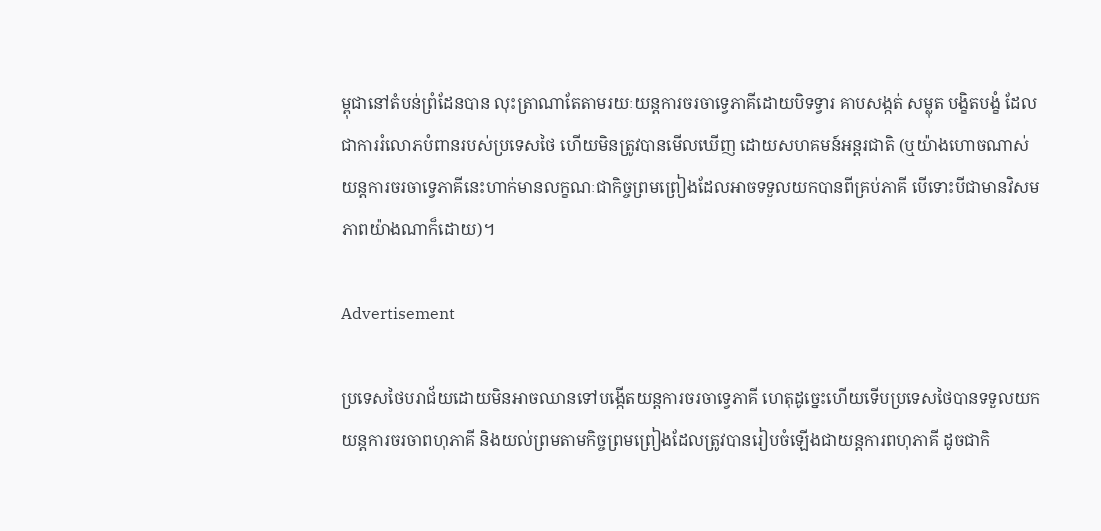ម្ពុជានៅតំបន់ព្រំដែនបាន លុះត្រាណាតែតាមរយៈយន្តការចរចាទ្វេភាគីដោយបិទទ្វារ គាបសង្កត់ សម្លុត បង្ខិតបង្ខំ ដែលជាការរំលោភបំពានរបស់ប្រទេសថៃ ហើយមិនត្រូវបានមើលឃើញ ដោយសហគមន៍អន្តរជាតិ (ឬយ៉ាងហោចណាស់ យន្តការចរចាទ្វេភាគីនេះហាក់មានលក្ខណៈជាកិច្ចព្រមព្រៀងដែលអាចទទួលយកបានពីគ្រប់ភាគី បើទោះបីជាមានវិសមភាពយ៉ាងណាក៏ដោយ)។

Advertisement

ប្រទេសថៃបរាជ័យដោយមិនអាចឈានទៅបង្កើតយន្តការចរចាទ្វេភាគី ហេតុដូច្នេះហើយទើបប្រទេសថៃបានទទួលយកយន្តការចរចាពហុភាគី និងយល់ព្រមតាមកិច្ចព្រមព្រៀងដែលត្រូវបានរៀបចំឡើងជាយន្តការពហុភាគី ដូចជាកិ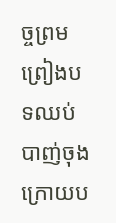ច្ចព្រមព្រៀងបទឈប់បាញ់ចុងក្រោយប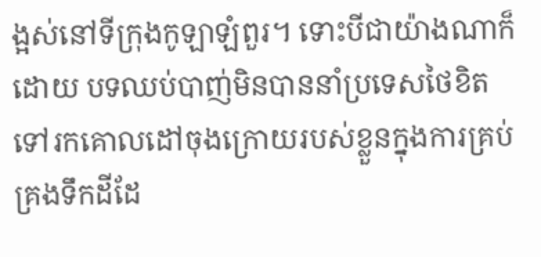ង្អស់នៅទីក្រុងកូឡាឡំពួរ។ ទោះបីជាយ៉ាងណាក៏ដោយ បទឈប់បាញ់មិនបាននាំប្រទេសថៃខិតទៅរកគោលដៅចុងក្រោយរបស់ខ្លួនក្នុងការគ្រប់គ្រងទឹកដីដែ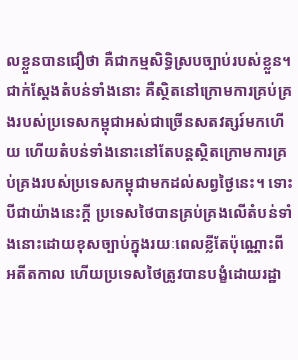លខ្លួនបានជឿថា គឺជាកម្មសិទ្ធិស្របច្បាប់របស់ខ្លួន។ ជាក់ស្តែងតំបន់ទាំងនោះ គឺស្ថិតនៅក្រោមការគ្រប់គ្រងរបស់ប្រទេសកម្ពុជាអស់ជាច្រើនសតវត្សរ៍មកហើយ ហើយតំបន់ទាំងនោះនៅតែបន្តស្ថិតក្រោមការគ្រប់គ្រងរបស់ប្រទេសកម្ពុជាមកដល់សព្វថ្ងៃនេះ។ ទោះបីជាយ៉ាងនេះក្តី ប្រទេសថៃបានគ្រប់គ្រងលើតំបន់ទាំងនោះដោយខុសច្បាប់ក្នុងរយៈពេលខ្លីតែប៉ុណ្ណោះពីអតីតកាល ហើយប្រទេសថៃត្រូវបានបង្ខំដោយរដ្ឋា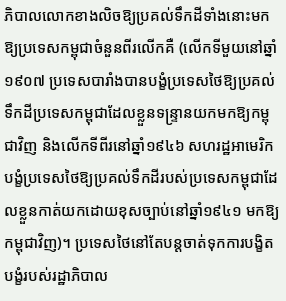ភិបាលលោកខាងលិចឱ្យប្រគល់ទឹកដីទាំងនោះមកឱ្យប្រទេសកម្ពុជាចំនួនពីរលើកគឺ (លើកទីមួយនៅឆ្នាំ១៩០៧ ប្រទេសបារាំងបានបង្ខំប្រទេសថៃឱ្យប្រគល់ទឹកដីប្រទេសកម្ពុជាដែលខ្លួនទន្ទ្រានយកមកឱ្យកម្ពុជាវិញ និងលើកទីពីរនៅឆ្នាំ១៩៤៦ សហរដ្ឋអាមេរិកបង្ខំប្រទេសថៃឱ្យប្រគល់ទឹកដីរបស់ប្រទេសកម្ពុជាដែលខ្លួនកាត់យកដោយខុសច្បាប់នៅឆ្នាំ១៩៤១ មកឱ្យកម្ពុជាវិញ)។ ប្រទេសថៃនៅតែបន្តចាត់ទុកការបង្ខិតបង្ខំរបស់រដ្ឋាភិបាល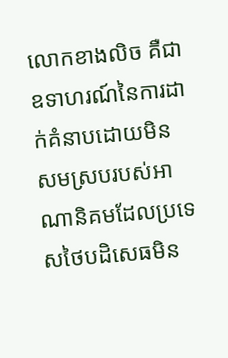លោកខាងលិច គឺជាឧទាហរណ៍នៃការដាក់គំនាបដោយមិនសមស្របរបស់អាណានិគមដែលប្រទេសថៃបដិសេធមិន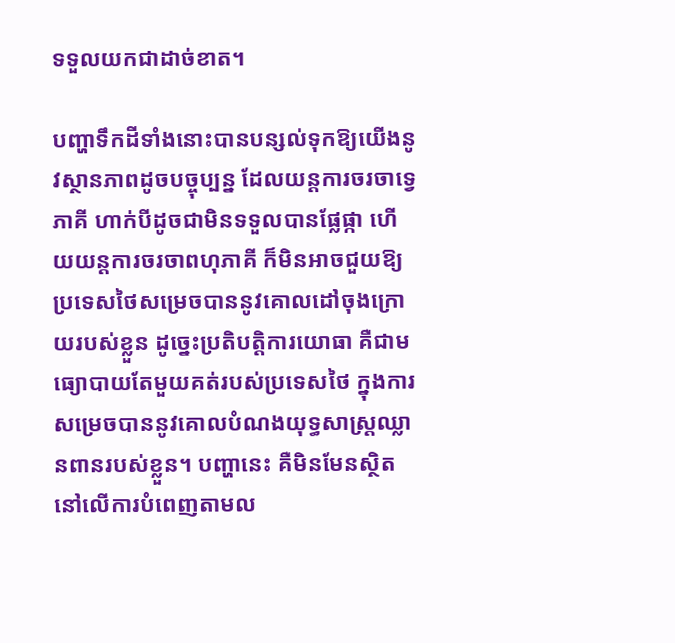ទទួលយកជាដាច់ខាត។

បញ្ហាទឹកដីទាំងនោះបានបន្សល់ទុកឱ្យយើងនូវស្ថានភាពដូចបច្ចុប្បន្ន ដែលយន្តការចរចាទ្វេភាគី ហាក់បីដូចជាមិនទទួលបានផ្លែផ្កា ហើយយន្តការចរចាពហុភាគី ក៏មិនអាចជួយឱ្យប្រទេសថៃសម្រេចបាននូវគោលដៅចុងក្រោយរបស់ខ្លួន ដូច្នេះប្រតិបត្តិការយោធា គឺជាមធ្យោបាយតែមួយគត់របស់ប្រទេសថៃ ក្នុងការសម្រេចបាននូវគោលបំណងយុទ្ធសាស្ត្រឈ្លានពានរបស់ខ្លួន។ បញ្ហានេះ គឺមិនមែនស្ថិតនៅលើការបំពេញតាមល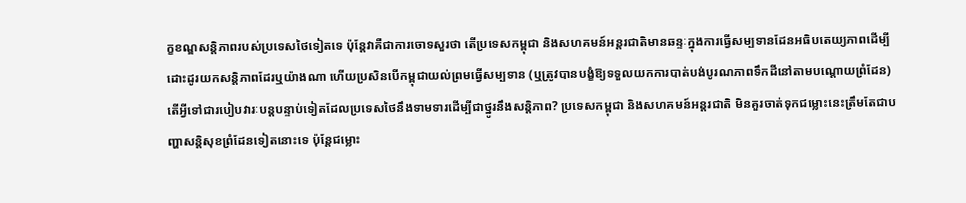ក្ខខណ្ឌសន្តិភាពរបស់ប្រទេសថៃទៀតទេ ប៉ុន្តែវាគឺជាការចោទសួរថា តើប្រទេសកម្ពុជា និងសហគមន៍អន្តរជាតិមានឆន្ទៈក្នុងការធ្វើសម្បទានដែនអធិបតេយ្យភាពដើម្បីដោះដូរយកសន្តិភាពដែរឬយ៉ាងណា ហើយប្រសិនបើកម្ពុជាយល់ព្រមធ្វើសម្បទាន (ឬត្រូវបានបង្ខំឱ្យទទួលយកការបាត់បង់បូរណភាពទឹកដីនៅតាមបណ្តោយព្រំដែន) តើអ្វីទៅជារបៀបវារៈបន្តបន្ទាប់ទៀតដែលប្រទេសថៃនឹងទាមទារដើម្បីជាថ្នូរនឹងសន្តិភាព? ប្រទេសកម្ពុជា និងសហគមន៍អន្តរជាតិ មិនគួរចាត់ទុកជម្លោះនេះត្រឹមតែជាបញ្ហាសន្តិសុខព្រំដែនទៀតនោះទេ ប៉ុន្តែជម្លោះ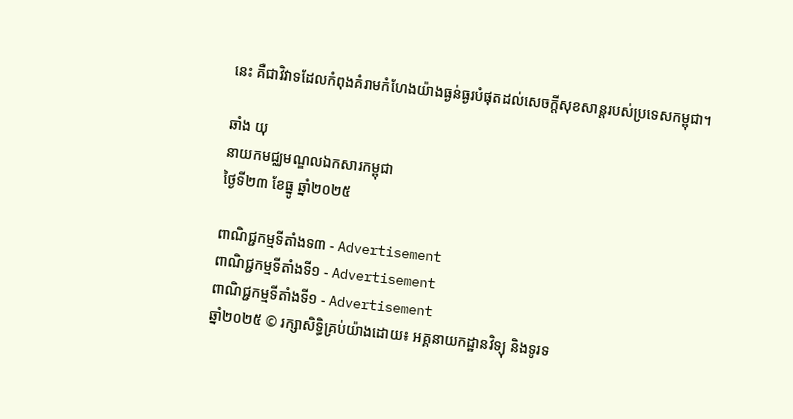នេះ គឺជាវិវាទដែលកំពុងគំរាមកំហែងយ៉ាងធ្ងន់ធ្ងរបំផុតដល់សេចក្តីសុខសាន្តរបស់ប្រទេសកម្ពុជា។

ឆាំង យុ
នាយកមជ្ឈមណ្ឌលឯកសារកម្ពុជា
ថ្ងៃទី២៣ ខែធ្នូ ឆ្នាំ២០២៥

ពាណិជ្ជកម្មទីតាំងទ៣ - Advertisement
ពាណិជ្ជកម្មទីតាំងទី១ - Advertisement
ពាណិជ្ជកម្មទីតាំងទី១ - Advertisement
ឆ្នាំ២០២៥ © រក្សាសិទ្ធិគ្រប់យ៉ាងដោយ៖ អគ្គនាយកដ្ឋានវិទ្យុ និងទូរទ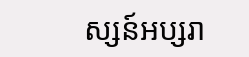ស្សន៍អប្សរា